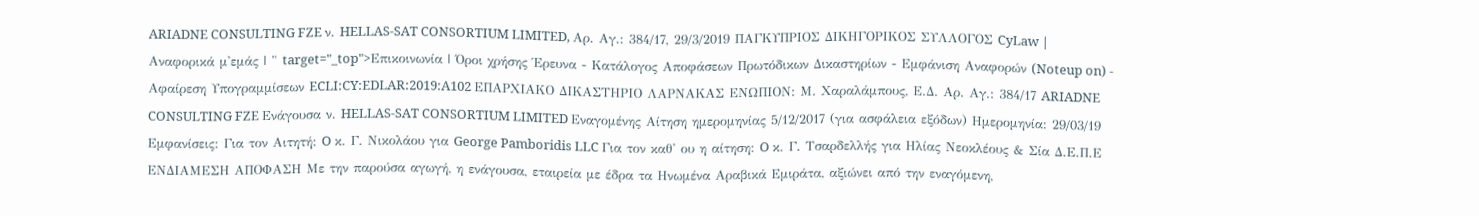ARIADNE CONSULTING FZE ν. HELLAS-SAT CONSORTIUM LIMITED, Αρ. Αγ.: 384/17, 29/3/2019 ΠΑΓΚΥΠΡΙΟΣ ΔΙΚΗΓΟΡΙΚΟΣ ΣΥΛΛΟΓΟΣ CyLaw | Αναφορικά μ'εμάς | " target="_top">Επικοινωνία | Όροι χρήσης Έρευνα - Κατάλογος Αποφάσεων Πρωτόδικων Δικαστηρίων - Εμφάνιση Αναφορών (Noteup on) - Αφαίρεση Υπογραμμίσεων ECLI:CY:EDLAR:2019:A102 ΕΠΑΡΧΙΑΚΟ ΔΙΚΑΣΤΗΡΙΟ ΛΑΡΝΑΚΑΣ ΕΝΩΠΙΟΝ: Μ. Χαραλάμπους, Ε.Δ. Αρ. Αγ.: 384/17 ARIADNE CONSULTING FZE Ενάγουσα ν. HELLAS-SAT CONSORTIUM LIMITED Εναγομένης Αίτηση ημερομηνίας 5/12/2017 (για ασφάλεια εξόδων) Ημερομηνία: 29/03/19 Εμφανίσεις: Για τον Αιτητή: O κ. Γ. Νικολάου για George Pamboridis LLC Για τον καθ' ου η αίτηση: O κ. Γ. Τσαρδελλής για Ηλίας Νεοκλέους & Σία Δ.Ε.Π.Ε ΕΝΔΙΑΜΕΣΗ ΑΠΟΦΑΣΗ Με την παρούσα αγωγή, η ενάγουσα, εταιρεία με έδρα τα Ηνωμένα Αραβικά Εμιράτα, αξιώνει από την εναγόμενη,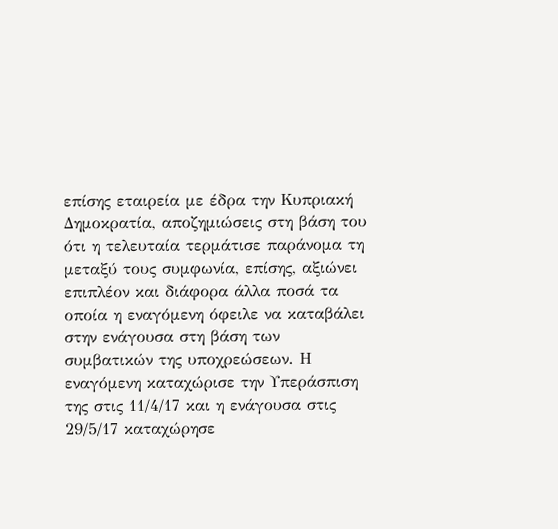επίσης εταιρεία με έδρα την Κυπριακή Δημοκρατία, αποζημιώσεις στη βάση του ότι η τελευταία τερμάτισε παράνομα τη μεταξύ τους συμφωνία, επίσης, αξιώνει επιπλέον και διάφορα άλλα ποσά τα οποία η εναγόμενη όφειλε να καταβάλει στην ενάγουσα στη βάση των συμβατικών της υποχρεώσεων. Η εναγόμενη καταχώρισε την Υπεράσπιση της στις 11/4/17 και η ενάγουσα στις 29/5/17 καταχώρησε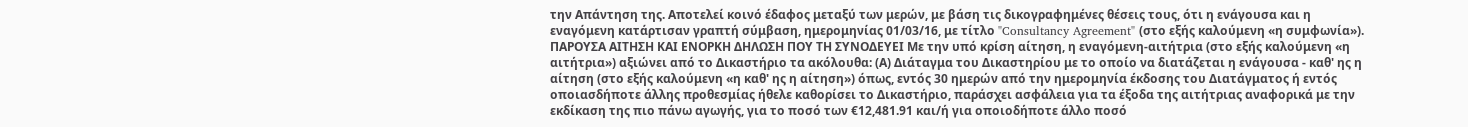την Απάντηση της. Αποτελεί κοινό έδαφος μεταξύ των μερών, με βάση τις δικογραφημένες θέσεις τους, ότι η ενάγουσα και η εναγόμενη κατάρτισαν γραπτή σύμβαση, ημερομηνίας 01/03/16, με τίτλο "Consultancy Agreement" (στο εξής καλούμενη «η συμφωνία»). ΠΑΡΟΥΣΑ ΑΙΤΗΣΗ ΚΑΙ ΕΝΟΡΚΗ ΔΗΛΩΣΗ ΠΟΥ ΤΗ ΣΥΝΟΔΕΥΕΙ Με την υπό κρίση αίτηση, η εναγόμενη-αιτήτρια (στο εξής καλούμενη «η αιτήτρια») αξιώνει από το Δικαστήριο τα ακόλουθα: (Α) Διάταγμα του Δικαστηρίου με το οποίο να διατάζεται η ενάγουσα - καθ' ης η αίτηση (στο εξής καλούμενη «η καθ' ης η αίτηση») όπως, εντός 30 ημερών από την ημερομηνία έκδοσης του Διατάγματος ή εντός οποιασδήποτε άλλης προθεσμίας ήθελε καθορίσει το Δικαστήριο, παράσχει ασφάλεια για τα έξοδα της αιτήτριας αναφορικά με την εκδίκαση της πιο πάνω αγωγής, για το ποσό των €12,481.91 και/ή για οποιοδήποτε άλλο ποσό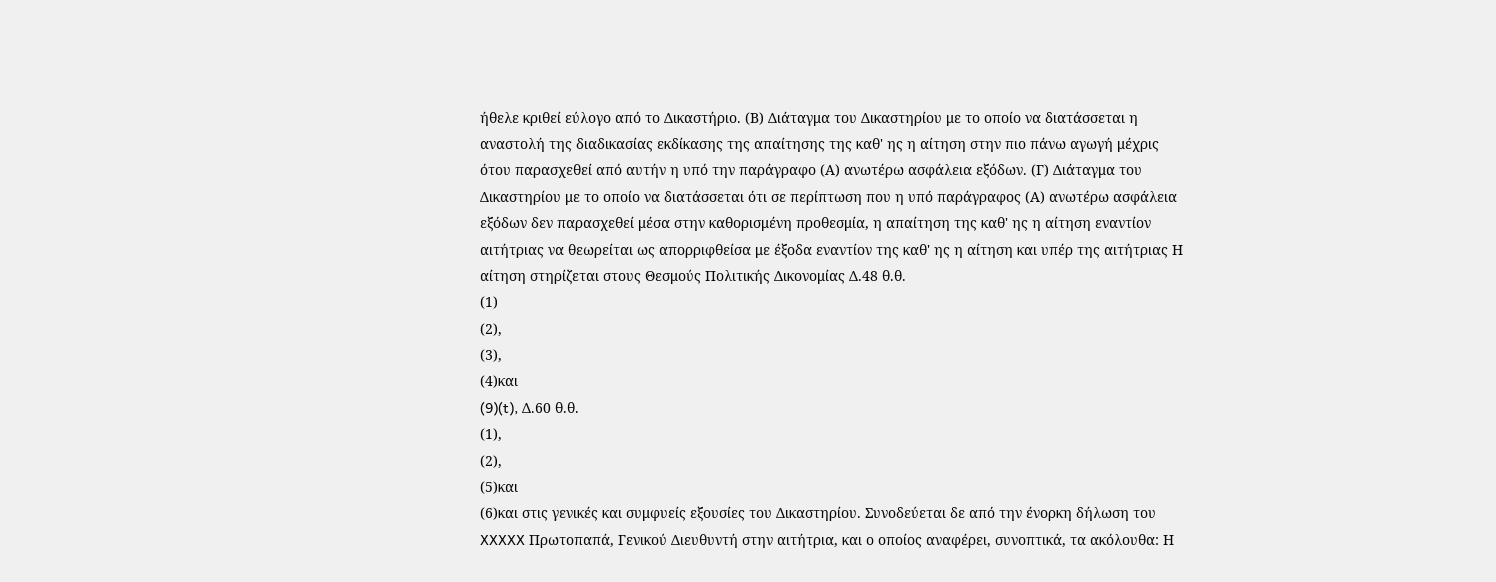ήθελε κριθεί εύλογο από το Δικαστήριο. (Β) Διάταγμα του Δικαστηρίου με το οποίο να διατάσσεται η αναστολή της διαδικασίας εκδίκασης της απαίτησης της καθ' ης η αίτηση στην πιο πάνω αγωγή μέχρις ότου παρασχεθεί από αυτήν η υπό την παράγραφο (Α) ανωτέρω ασφάλεια εξόδων. (Γ) Διάταγμα του Δικαστηρίου με το οποίο να διατάσσεται ότι σε περίπτωση που η υπό παράγραφος (Α) ανωτέρω ασφάλεια εξόδων δεν παρασχεθεί μέσα στην καθορισμένη προθεσμία, η απαίτηση της καθ' ης η αίτηση εναντίον αιτήτριας να θεωρείται ως απορριφθείσα με έξοδα εναντίον της καθ' ης η αίτηση και υπέρ της αιτήτριας Η αίτηση στηρίζεται στους Θεσμούς Πολιτικής Δικονομίας Δ.48 θ.θ.
(1)
(2),
(3),
(4)και
(9)(t), Δ.60 θ.θ.
(1),
(2),
(5)και
(6)και στις γενικές και συμφυείς εξουσίες του Δικαστηρίου. Συνοδεύεται δε από την ένορκη δήλωση του XXXXX Πρωτοπαπά, Γενικού Διευθυντή στην αιτήτρια, και ο οποίος αναφέρει, συνοπτικά, τα ακόλουθα: Η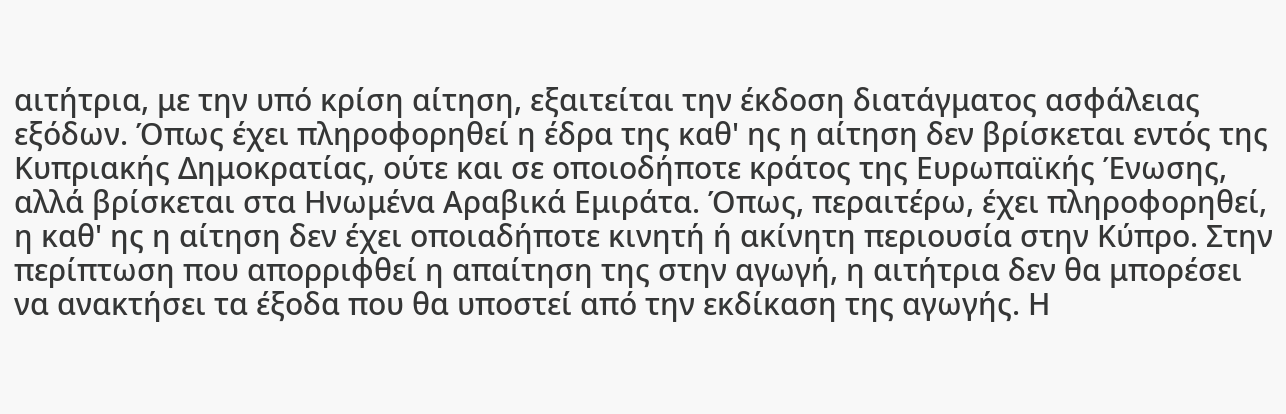αιτήτρια, με την υπό κρίση αίτηση, εξαιτείται την έκδοση διατάγματος ασφάλειας εξόδων. Όπως έχει πληροφορηθεί η έδρα της καθ' ης η αίτηση δεν βρίσκεται εντός της Κυπριακής Δημοκρατίας, ούτε και σε οποιοδήποτε κράτος της Ευρωπαϊκής Ένωσης, αλλά βρίσκεται στα Ηνωμένα Αραβικά Εμιράτα. Όπως, περαιτέρω, έχει πληροφορηθεί, η καθ' ης η αίτηση δεν έχει οποιαδήποτε κινητή ή ακίνητη περιουσία στην Κύπρο. Στην περίπτωση που απορριφθεί η απαίτηση της στην αγωγή, η αιτήτρια δεν θα μπορέσει να ανακτήσει τα έξοδα που θα υποστεί από την εκδίκαση της αγωγής. Η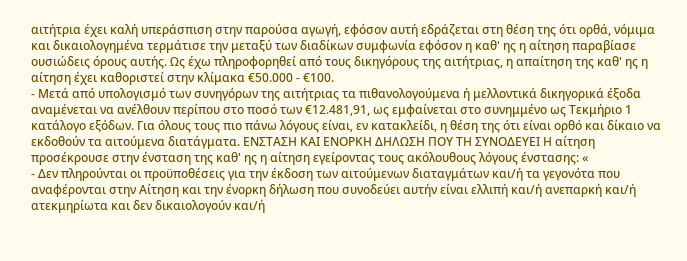αιτήτρια έχει καλή υπεράσπιση στην παρούσα αγωγή, εφόσον αυτή εδράζεται στη θέση της ότι ορθά, νόμιμα και δικαιολογημένα τερμάτισε την μεταξύ των διαδίκων συμφωνία εφόσον η καθ' ης η αίτηση παραβίασε ουσιώδεις όρους αυτής. Ως έχω πληροφορηθεί από τους δικηγόρους της αιτήτριας, η απαίτηση της καθ' ης η αίτηση έχει καθοριστεί στην κλίμακα €50.000 - €100.
- Μετά από υπολογισμό των συνηγόρων της αιτήτριας τα πιθανολογούμενα ή μελλοντικά δικηγορικά έξοδα αναμένεται να ανέλθουν περίπου στο ποσό των €12.481,91, ως εμφαίνεται στο συνημμένο ως Τεκμήριο 1 κατάλογο εξόδων. Για όλους τους πιο πάνω λόγους είναι, εν κατακλείδι, η θέση της ότι είναι ορθό και δίκαιο να εκδοθούν τα αιτούμενα διατάγματα. ΕΝΣΤΑΣΗ ΚΑΙ ΕΝΟΡΚΗ ΔΗΛΩΣΗ ΠΟΥ ΤΗ ΣΥΝΟΔΕΥΕΙ Η αίτηση προσέκρουσε στην ένσταση της καθ' ης η αίτηση εγείροντας τους ακόλουθους λόγους ένστασης: «
- Δεν πληρούνται οι προϋποθέσεις για την έκδοση των αιτούμενων διαταγμάτων και/ή τα γεγονότα που αναφέρονται στην Αίτηση και την ένορκη δήλωση που συνοδεύει αυτήν είναι ελλιπή και/ή ανεπαρκή και/ή ατεκμηρίωτα και δεν δικαιολογούν και/ή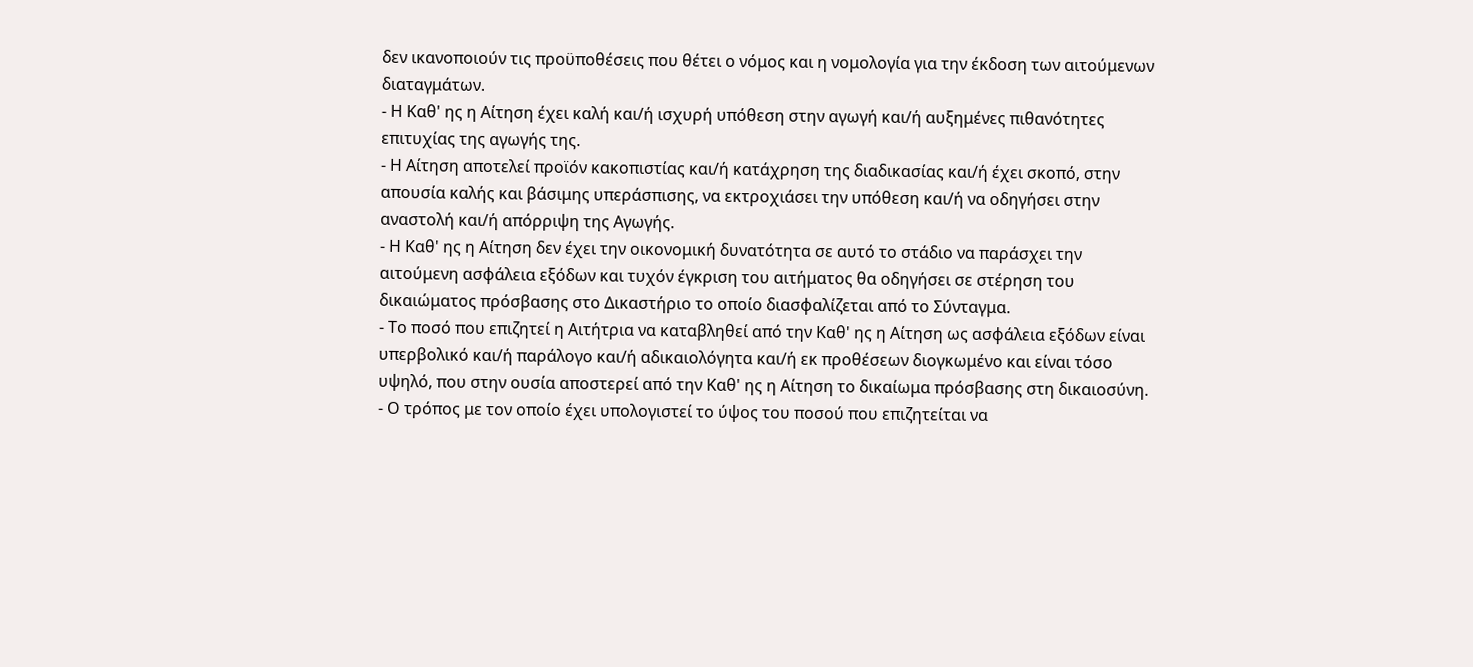δεν ικανοποιούν τις προϋποθέσεις που θέτει ο νόμος και η νομολογία για την έκδοση των αιτούμενων διαταγμάτων.
- Η Καθ' ης η Αίτηση έχει καλή και/ή ισχυρή υπόθεση στην αγωγή και/ή αυξημένες πιθανότητες επιτυχίας της αγωγής της.
- Η Αίτηση αποτελεί προϊόν κακοπιστίας και/ή κατάχρηση της διαδικασίας και/ή έχει σκοπό, στην απουσία καλής και βάσιμης υπεράσπισης, να εκτροχιάσει την υπόθεση και/ή να οδηγήσει στην αναστολή και/ή απόρριψη της Αγωγής.
- Η Καθ' ης η Αίτηση δεν έχει την οικονομική δυνατότητα σε αυτό το στάδιο να παράσχει την αιτούμενη ασφάλεια εξόδων και τυχόν έγκριση του αιτήματος θα οδηγήσει σε στέρηση του δικαιώματος πρόσβασης στο Δικαστήριο το οποίο διασφαλίζεται από το Σύνταγμα.
- Το ποσό που επιζητεί η Αιτήτρια να καταβληθεί από την Καθ' ης η Αίτηση ως ασφάλεια εξόδων είναι υπερβολικό και/ή παράλογο και/ή αδικαιολόγητα και/ή εκ προθέσεων διογκωμένο και είναι τόσο υψηλό, που στην ουσία αποστερεί από την Καθ' ης η Αίτηση το δικαίωμα πρόσβασης στη δικαιοσύνη.
- Ο τρόπος με τον οποίο έχει υπολογιστεί το ύψος του ποσού που επιζητείται να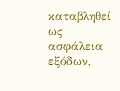καταβληθεί ως ασφάλεια εξόδων,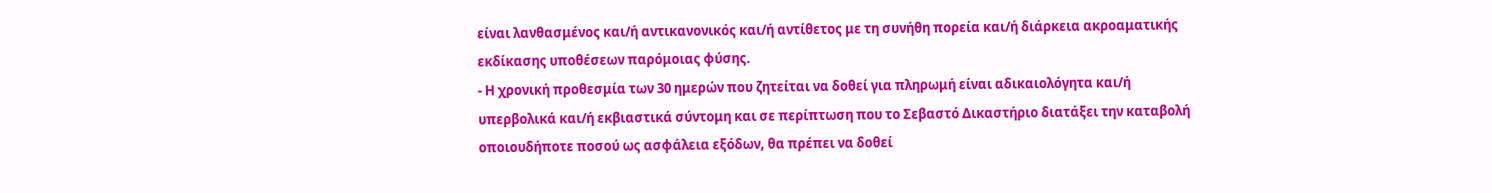είναι λανθασμένος και/ή αντικανονικός και/ή αντίθετος με τη συνήθη πορεία και/ή διάρκεια ακροαματικής εκδίκασης υποθέσεων παρόμοιας φύσης.
- Η χρονική προθεσμία των 30 ημερών που ζητείται να δοθεί για πληρωμή είναι αδικαιολόγητα και/ή υπερβολικά και/ή εκβιαστικά σύντομη και σε περίπτωση που το Σεβαστό Δικαστήριο διατάξει την καταβολή οποιουδήποτε ποσού ως ασφάλεια εξόδων, θα πρέπει να δοθεί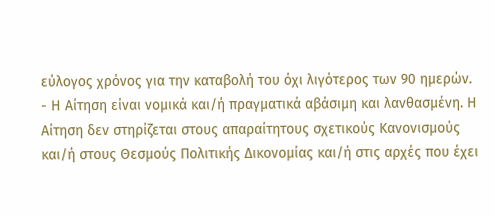εύλογος χρόνος για την καταβολή του όχι λιγότερος των 90 ημερών.
- Η Αίτηση είναι νομικά και/ή πραγματικά αβάσιμη και λανθασμένη. Η Αίτηση δεν στηρίζεται στους απαραίτητους σχετικούς Κανονισμούς και/ή στους Θεσμούς Πολιτικής Δικονομίας και/ή στις αρχές που έχει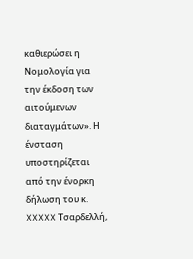καθιερώσει η Νομολογία για την έκδοση των αιτούμενων διαταγμάτων». Η ένσταση υποστηρίζεται από την ένορκη δήλωση του κ. XXXXX Τσαρδελλή,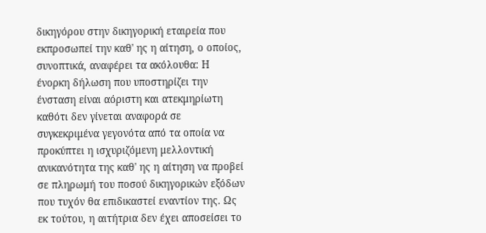δικηγόρου στην δικηγορική εταιρεία που εκπροσωπεί την καθ' ης η αίτηση, ο οποίος, συνοπτικά, αναφέρει τα ακόλουθα: Η ένορκη δήλωση που υποστηρίζει την ένσταση είναι αόριστη και ατεκμηρίωτη καθότι δεν γίνεται αναφορά σε συγκεκριμένα γεγονότα από τα οποία να προκύπτει η ισχυριζόμενη μελλοντική ανικανότητα της καθ' ης η αίτηση να προβεί σε πληρωμή του ποσού δικηγορικών εξόδων που τυχόν θα επιδικαστεί εναντίον της. Ως εκ τούτου, η αιτήτρια δεν έχει αποσείσει το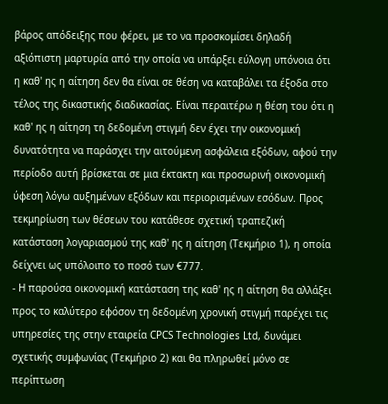βάρος απόδειξης που φέρει, με το να προσκομίσει δηλαδή αξιόπιστη μαρτυρία από την οποία να υπάρξει εύλογη υπόνοια ότι η καθ' ης η αίτηση δεν θα είναι σε θέση να καταβάλει τα έξοδα στο τέλος της δικαστικής διαδικασίας. Είναι περαιτέρω η θέση του ότι η καθ' ης η αίτηση τη δεδομένη στιγμή δεν έχει την οικονομική δυνατότητα να παράσχει την αιτούμενη ασφάλεια εξόδων, αφού την περίοδο αυτή βρίσκεται σε μια έκτακτη και προσωρινή οικονομική ύφεση λόγω αυξημένων εξόδων και περιορισμένων εσόδων. Προς τεκμηρίωση των θέσεων του κατάθεσε σχετική τραπεζική κατάσταση λογαριασμού της καθ' ης η αίτηση (Τεκμήριο 1), η οποία δείχνει ως υπόλοιπο το ποσό των €777.
- Η παρούσα οικονομική κατάσταση της καθ' ης η αίτηση θα αλλάξει προς το καλύτερο εφόσον τη δεδομένη χρονική στιγμή παρέχει τις υπηρεσίες της στην εταιρεία CPCS Technologies Ltd, δυνάμει σχετικής συμφωνίας (Τεκμήριο 2) και θα πληρωθεί μόνο σε περίπτωση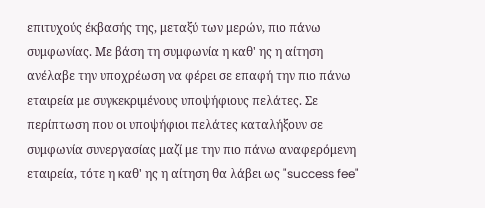επιτυχούς έκβασής της, μεταξύ των μερών, πιο πάνω συμφωνίας. Με βάση τη συμφωνία η καθ' ης η αίτηση ανέλαβε την υποχρέωση να φέρει σε επαφή την πιο πάνω εταιρεία με συγκεκριμένους υποψήφιους πελάτες. Σε περίπτωση που οι υποψήφιοι πελάτες καταλήξουν σε συμφωνία συνεργασίας μαζί με την πιο πάνω αναφερόμενη εταιρεία, τότε η καθ' ης η αίτηση θα λάβει ως "success fee"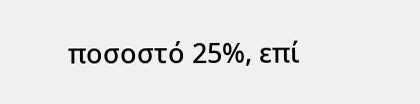ποσοστό 25%, επί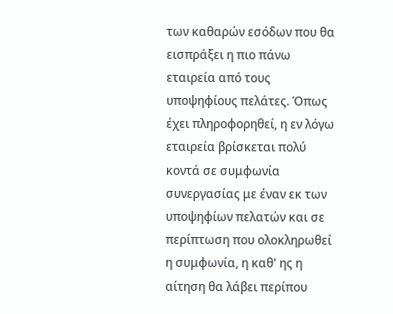των καθαρών εσόδων που θα εισπράξει η πιο πάνω εταιρεία από τους υποψηφίους πελάτες. Όπως έχει πληροφορηθεί, η εν λόγω εταιρεία βρίσκεται πολύ κοντά σε συμφωνία συνεργασίας με έναν εκ των υποψηφίων πελατών και σε περίπτωση που ολοκληρωθεί η συμφωνία, η καθ' ης η αίτηση θα λάβει περίπου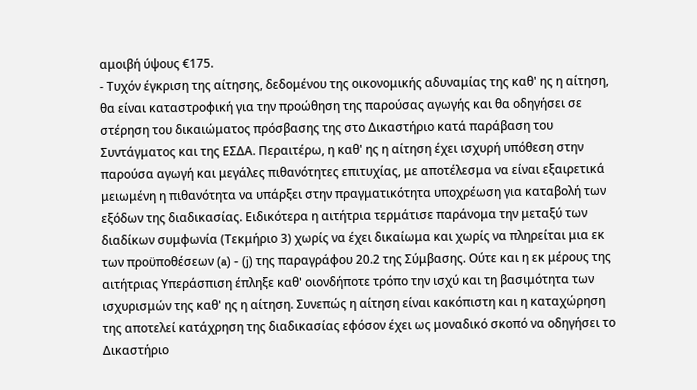αμοιβή ύψους €175.
- Τυχόν έγκριση της αίτησης, δεδομένου της οικονομικής αδυναμίας της καθ' ης η αίτηση, θα είναι καταστροφική για την προώθηση της παρούσας αγωγής και θα οδηγήσει σε στέρηση του δικαιώματος πρόσβασης της στο Δικαστήριο κατά παράβαση του Συντάγματος και της ΕΣΔΑ. Περαιτέρω, η καθ' ης η αίτηση έχει ισχυρή υπόθεση στην παρούσα αγωγή και μεγάλες πιθανότητες επιτυχίας, με αποτέλεσμα να είναι εξαιρετικά μειωμένη η πιθανότητα να υπάρξει στην πραγματικότητα υποχρέωση για καταβολή των εξόδων της διαδικασίας. Ειδικότερα η αιτήτρια τερμάτισε παράνομα την μεταξύ των διαδίκων συμφωνία (Τεκμήριο 3) χωρίς να έχει δικαίωμα και χωρίς να πληρείται μια εκ των προϋποθέσεων (a) - (j) της παραγράφου 20.2 της Σύμβασης. Ούτε και η εκ μέρους της αιτήτριας Υπεράσπιση έπληξε καθ' οιονδήποτε τρόπο την ισχύ και τη βασιμότητα των ισχυρισμών της καθ' ης η αίτηση. Συνεπώς η αίτηση είναι κακόπιστη και η καταχώρηση της αποτελεί κατάχρηση της διαδικασίας εφόσον έχει ως μοναδικό σκοπό να οδηγήσει το Δικαστήριο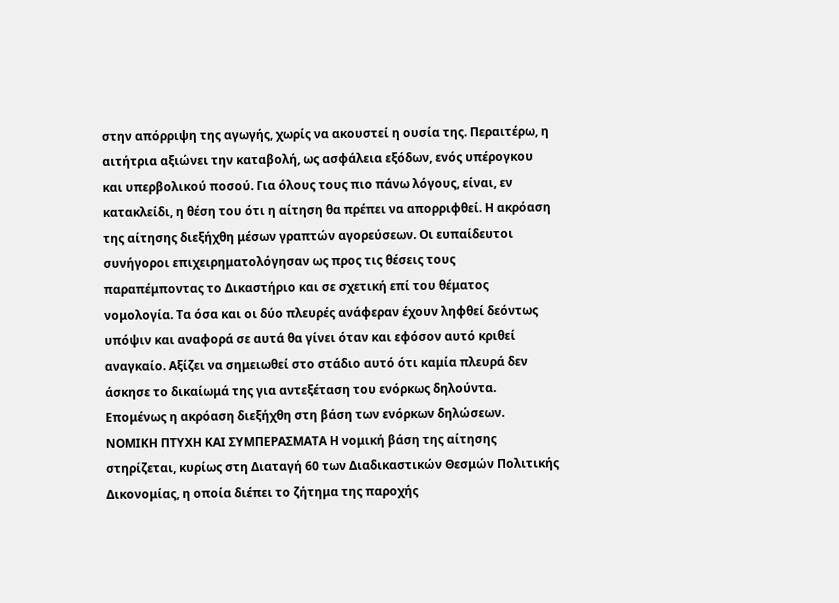στην απόρριψη της αγωγής, χωρίς να ακουστεί η ουσία της. Περαιτέρω, η αιτήτρια αξιώνει την καταβολή, ως ασφάλεια εξόδων, ενός υπέρογκου και υπερβολικού ποσού. Για όλους τους πιο πάνω λόγους, είναι, εν κατακλείδι, η θέση του ότι η αίτηση θα πρέπει να απορριφθεί. Η ακρόαση της αίτησης διεξήχθη μέσων γραπτών αγορεύσεων. Οι ευπαίδευτοι συνήγοροι επιχειρηματολόγησαν ως προς τις θέσεις τους παραπέμποντας το Δικαστήριο και σε σχετική επί του θέματος νομολογία. Τα όσα και οι δύο πλευρές ανάφεραν έχουν ληφθεί δεόντως υπόψιν και αναφορά σε αυτά θα γίνει όταν και εφόσον αυτό κριθεί αναγκαίο. Αξίζει να σημειωθεί στο στάδιο αυτό ότι καμία πλευρά δεν άσκησε το δικαίωμά της για αντεξέταση του ενόρκως δηλούντα. Επομένως η ακρόαση διεξήχθη στη βάση των ενόρκων δηλώσεων. ΝΟΜΙΚΗ ΠΤΥΧΗ ΚΑΙ ΣΥΜΠΕΡΑΣΜΑΤΑ Η νομική βάση της αίτησης στηρίζεται, κυρίως στη Διαταγή 60 των Διαδικαστικών Θεσμών Πολιτικής Δικονομίας, η οποία διέπει το ζήτημα της παροχής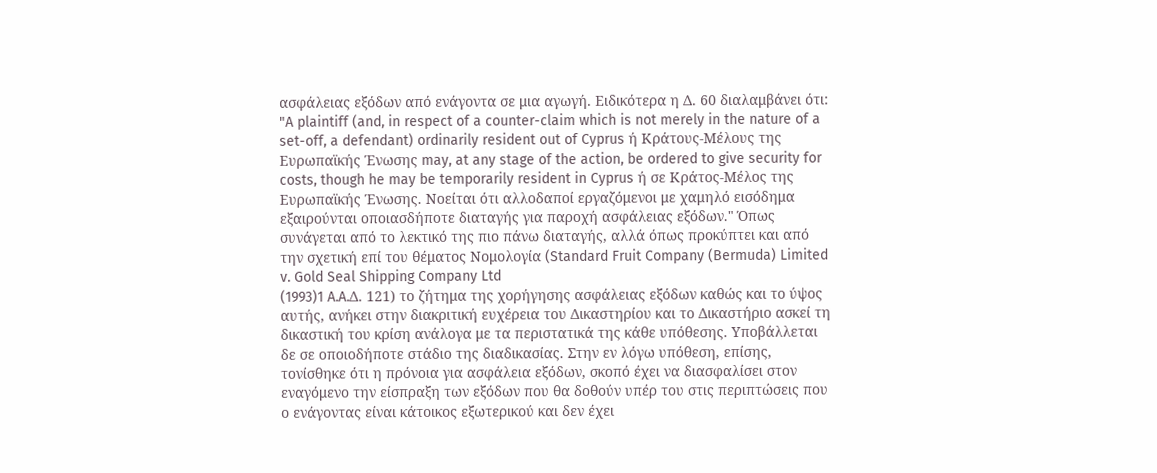ασφάλειας εξόδων από ενάγοντα σε μια αγωγή. Ειδικότερα η Δ. 60 διαλαμβάνει ότι: "A plaintiff (and, in respect of a counter-claim which is not merely in the nature of a set-off, a defendant) ordinarily resident out of Cyprus ή Κράτους-Μέλους της Ευρωπαϊκής Ένωσης may, at any stage of the action, be ordered to give security for costs, though he may be temporarily resident in Cyprus ή σε Κράτος-Μέλος της Ευρωπαϊκής Ένωσης. Νοείται ότι αλλοδαποί εργαζόμενοι με χαμηλό εισόδημα εξαιρούνται οποιασδήποτε διαταγής για παροχή ασφάλειας εξόδων." Όπως συνάγεται από το λεκτικό της πιο πάνω διαταγής, αλλά όπως προκύπτει και από την σχετική επί του θέματος Νομολογία (Standard Fruit Company (Bermuda) Limited v. Gold Seal Shipping Company Ltd
(1993)1 A.A.Δ. 121) το ζήτημα της χορήγησης ασφάλειας εξόδων καθώς και το ύψος αυτής, ανήκει στην διακριτική ευχέρεια του Δικαστηρίου και το Δικαστήριο ασκεί τη δικαστική του κρίση ανάλογα με τα περιστατικά της κάθε υπόθεσης. Υποβάλλεται δε σε οποιοδήποτε στάδιο της διαδικασίας. Στην εν λόγω υπόθεση, επίσης, τονίσθηκε ότι η πρόνοια για ασφάλεια εξόδων, σκοπό έχει να διασφαλίσει στον εναγόμενο την είσπραξη των εξόδων που θα δοθούν υπέρ του στις περιπτώσεις που ο ενάγοντας είναι κάτοικος εξωτερικού και δεν έχει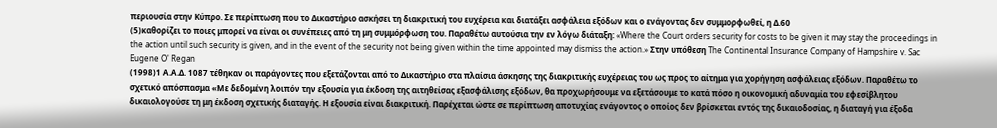περιουσία στην Κύπρο. Σε περίπτωση που το Δικαστήριο ασκήσει τη διακριτική του ευχέρεια και διατάξει ασφάλεια εξόδων και ο ενάγοντας δεν συμμορφωθεί, η Δ.60
(5)καθορίζει το ποιες μπορεί να είναι οι συνέπειες από τη μη συμμόρφωση του. Παραθέτω αυτούσια την εν λόγω διάταξη: «Where the Court orders security for costs to be given it may stay the proceedings in the action until such security is given, and in the event of the security not being given within the time appointed may dismiss the action.» Στην υπόθεση The Continental Insurance Company of Hampshire v. Sac Eugene O' Regan
(1998)1 Α.Α.Δ. 1087 τέθηκαν οι παράγοντες που εξετάζονται από το Δικαστήριο στα πλαίσια άσκησης της διακριτικής ευχέρειας του ως προς το αίτημα για χορήγηση ασφάλειας εξόδων. Παραθέτω το σχετικό απόσπασμα «Με δεδομένη λοιπόν την εξουσία για έκδοση της αιτηθείσας εξασφάλισης εξόδων, θα προχωρήσουμε να εξετάσουμε το κατά πόσο η οικονομική αδυναμία του εφεσίβλητου δικαιολογούσε τη μη έκδοση σχετικής διαταγής. Η εξουσία είναι διακριτική. Παρέχεται ώστε σε περίπτωση αποτυχίας ενάγοντος ο οποίος δεν βρίσκεται εντός της δικαιοδοσίας, η διαταγή για έξοδα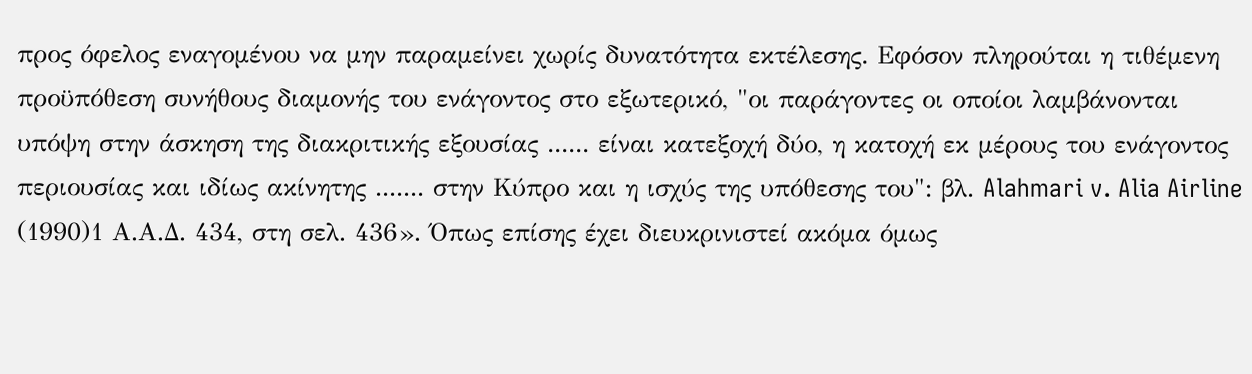προς όφελος εναγομένου να μην παραμείνει χωρίς δυνατότητα εκτέλεσης. Εφόσον πληρούται η τιθέμενη προϋπόθεση συνήθους διαμονής του ενάγοντος στο εξωτερικό, "οι παράγοντες οι οποίοι λαμβάνονται υπόψη στην άσκηση της διακριτικής εξουσίας ...... είναι κατεξοχή δύο, η κατοχή εκ μέρους του ενάγοντος περιουσίας και ιδίως ακίνητης ....... στην Κύπρο και η ισχύς της υπόθεσης του": βλ. Alahmari v. Alia Airline
(1990)1 Α.Α.Δ. 434, στη σελ. 436». Όπως επίσης έχει διευκρινιστεί ακόμα όμως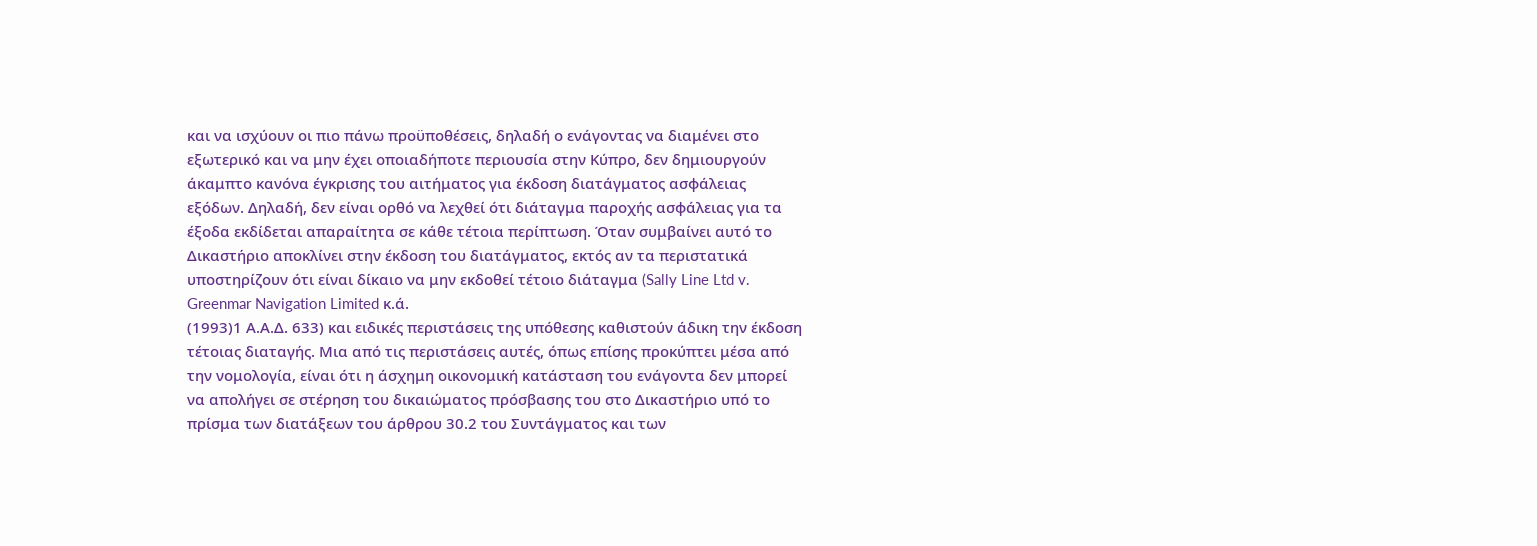και να ισχύουν οι πιο πάνω προϋποθέσεις, δηλαδή ο ενάγοντας να διαμένει στο εξωτερικό και να μην έχει οποιαδήποτε περιουσία στην Κύπρο, δεν δημιουργούν άκαμπτο κανόνα έγκρισης του αιτήματος για έκδοση διατάγματος ασφάλειας εξόδων. Δηλαδή, δεν είναι ορθό να λεχθεί ότι διάταγμα παροχής ασφάλειας για τα έξοδα εκδίδεται απαραίτητα σε κάθε τέτοια περίπτωση. Όταν συμβαίνει αυτό το Δικαστήριο αποκλίνει στην έκδοση του διατάγματος, εκτός αν τα περιστατικά υποστηρίζουν ότι είναι δίκαιο να μην εκδοθεί τέτοιο διάταγμα (Sally Line Ltd v. Greenmar Navigation Limited κ.ά.
(1993)1 Α.Α.Δ. 633) και ειδικές περιστάσεις της υπόθεσης καθιστούν άδικη την έκδοση τέτοιας διαταγής. Μια από τις περιστάσεις αυτές, όπως επίσης προκύπτει μέσα από την νομολογία, είναι ότι η άσχημη οικονομική κατάσταση του ενάγοντα δεν μπορεί να απολήγει σε στέρηση του δικαιώματος πρόσβασης του στο Δικαστήριο υπό το πρίσμα των διατάξεων του άρθρου 30.2 του Συντάγματος και των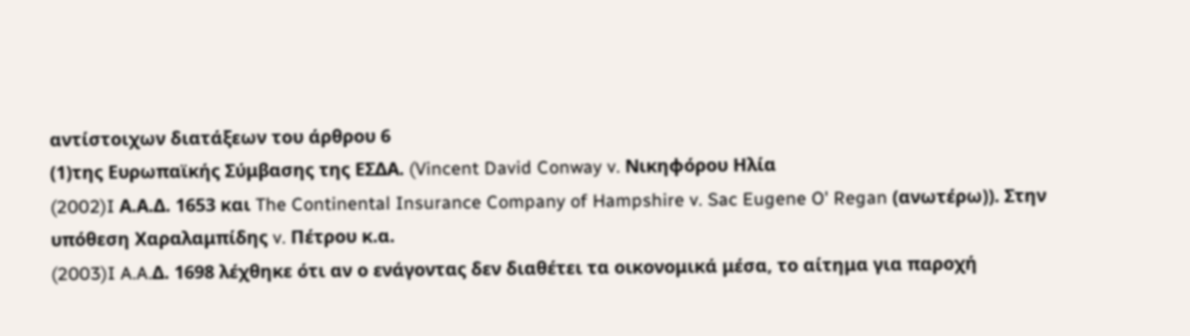αντίστοιχων διατάξεων του άρθρου 6
(1)της Ευρωπαϊκής Σύμβασης της ΕΣΔΑ. (Vincent David Conway v. Νικηφόρου Ηλία
(2002)I Α.Α.Δ. 1653 και The Continental Insurance Company of Hampshire v. Sac Eugene O' Regan (ανωτέρω)). Στην υπόθεση Χαραλαμπίδης v. Πέτρου κ.α.
(2003)I A.A.Δ. 1698 λέχθηκε ότι αν ο ενάγοντας δεν διαθέτει τα οικονομικά μέσα, το αίτημα για παροχή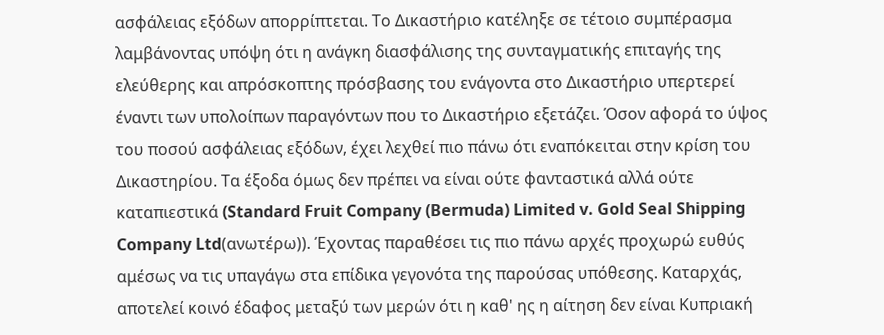ασφάλειας εξόδων απορρίπτεται. Το Δικαστήριο κατέληξε σε τέτοιο συμπέρασμα λαμβάνοντας υπόψη ότι η ανάγκη διασφάλισης της συνταγματικής επιταγής της ελεύθερης και απρόσκοπτης πρόσβασης του ενάγοντα στο Δικαστήριο υπερτερεί έναντι των υπολοίπων παραγόντων που το Δικαστήριο εξετάζει. Όσον αφορά το ύψος του ποσού ασφάλειας εξόδων, έχει λεχθεί πιο πάνω ότι εναπόκειται στην κρίση του Δικαστηρίου. Τα έξοδα όμως δεν πρέπει να είναι ούτε φανταστικά αλλά ούτε καταπιεστικά (Standard Fruit Company (Bermuda) Limited v. Gold Seal Shipping Company Ltd(ανωτέρω)). Έχοντας παραθέσει τις πιο πάνω αρχές προχωρώ ευθύς αμέσως να τις υπαγάγω στα επίδικα γεγονότα της παρούσας υπόθεσης. Καταρχάς, αποτελεί κοινό έδαφος μεταξύ των μερών ότι η καθ' ης η αίτηση δεν είναι Κυπριακή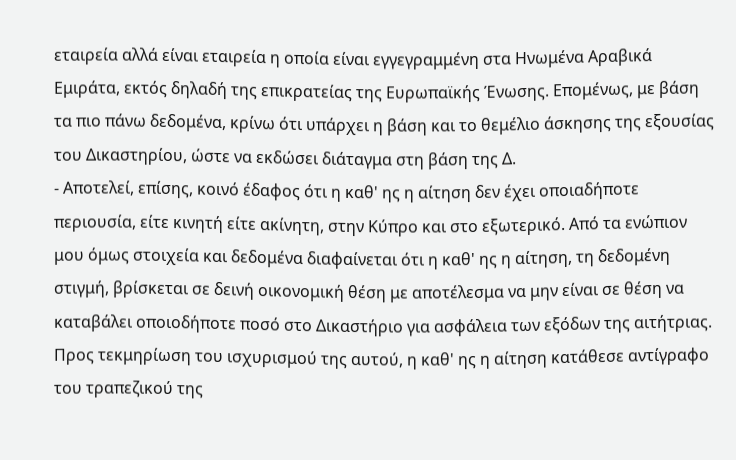εταιρεία αλλά είναι εταιρεία η οποία είναι εγγεγραμμένη στα Ηνωμένα Αραβικά Εμιράτα, εκτός δηλαδή της επικρατείας της Ευρωπαϊκής Ένωσης. Επομένως, με βάση τα πιο πάνω δεδομένα, κρίνω ότι υπάρχει η βάση και το θεμέλιο άσκησης της εξουσίας του Δικαστηρίου, ώστε να εκδώσει διάταγμα στη βάση της Δ.
- Αποτελεί, επίσης, κοινό έδαφος ότι η καθ' ης η αίτηση δεν έχει οποιαδήποτε περιουσία, είτε κινητή είτε ακίνητη, στην Κύπρο και στο εξωτερικό. Από τα ενώπιον μου όμως στοιχεία και δεδομένα διαφαίνεται ότι η καθ' ης η αίτηση, τη δεδομένη στιγμή, βρίσκεται σε δεινή οικονομική θέση με αποτέλεσμα να μην είναι σε θέση να καταβάλει οποιοδήποτε ποσό στο Δικαστήριο για ασφάλεια των εξόδων της αιτήτριας. Προς τεκμηρίωση του ισχυρισμού της αυτού, η καθ' ης η αίτηση κατάθεσε αντίγραφο του τραπεζικού της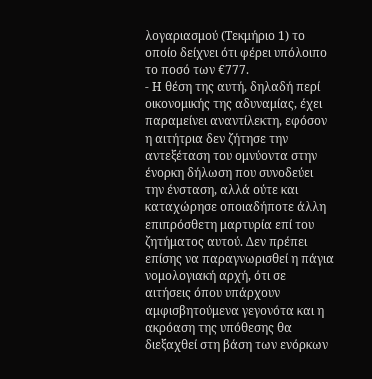λογαριασμού (Τεκμήριο 1) το οποίο δείχνει ότι φέρει υπόλοιπο το ποσό των €777.
- Η θέση της αυτή, δηλαδή περί οικονομικής της αδυναμίας, έχει παραμείνει αναντίλεκτη, εφόσον η αιτήτρια δεν ζήτησε την αντεξέταση του ομνύοντα στην ένορκη δήλωση που συνοδεύει την ένσταση, αλλά ούτε και καταχώρησε οποιαδήποτε άλλη επιπρόσθετη μαρτυρία επί του ζητήματος αυτού. Δεν πρέπει επίσης να παραγνωρισθεί η πάγια νομολογιακή αρχή, ότι σε αιτήσεις όπου υπάρχουν αμφισβητούμενα γεγονότα και η ακρόαση της υπόθεσης θα διεξαχθεί στη βάση των ενόρκων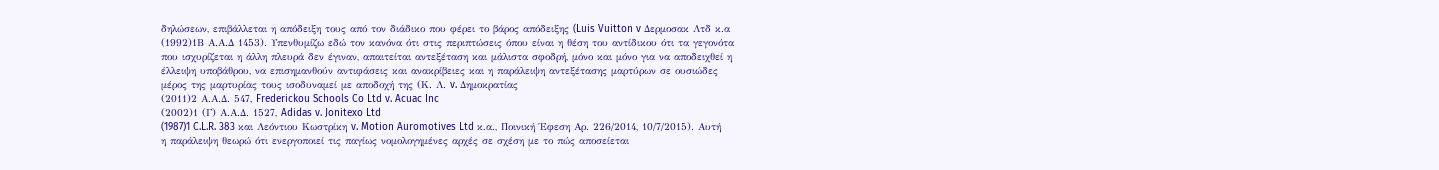δηλώσεων, επιβάλλεται η απόδειξη τους από τον διάδικο που φέρει το βάρος απόδειξης (Luis Vuitton v Δερμοσακ Λτδ κ.α
(1992)1Β Α.Α.Δ 1453). Υπενθυμίζω εδώ τον κανόνα ότι στις περιπτώσεις όπου είναι η θέση του αντίδικου ότι τα γεγονότα που ισχυρίζεται η άλλη πλευρά δεν έγιναν, απαιτείται αντεξέταση και μάλιστα σφοδρή, μόνο και μόνο για να αποδειχθεί η έλλειψη υποβάθρου, να επισημανθούν αντιφάσεις και ανακρίβειες και η παράλειψη αντεξέτασης μαρτύρων σε ουσιώδες μέρος της μαρτυρίας τους ισοδυναμεί με αποδοχή της (Κ. Λ. v. Δημοκρατίας
(2011)2 Α.Α.Δ. 547, Frederickou Schools Co Ltd v. Acuac Inc
(2002)1 (Γ) Α.Α.Δ. 1527, Adidas v. Jonitexo Ltd
(1987)1 C.L.R. 383 και Λεόντιου Κωστρίκη v. Motion Auromotives Ltd κ.α., Ποινική Έφεση Αρ. 226/2014, 10/7/2015). Αυτή η παράλειψη θεωρώ ότι ενεργοποιεί τις παγίως νομολογημένες αρχές σε σχέση με το πώς αποσείεται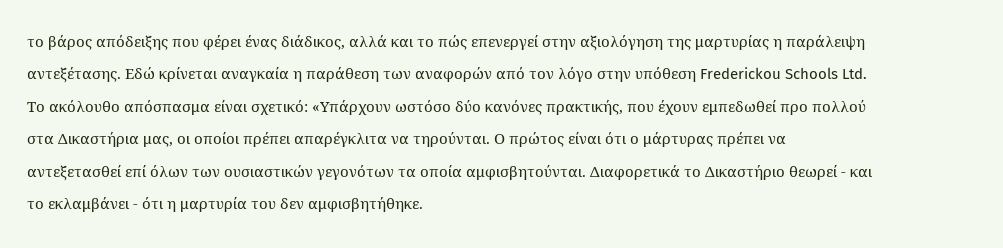το βάρος απόδειξης που φέρει ένας διάδικος, αλλά και το πώς επενεργεί στην αξιολόγηση της μαρτυρίας η παράλειψη αντεξέτασης. Εδώ κρίνεται αναγκαία η παράθεση των αναφορών από τον λόγο στην υπόθεση Frederickou Schools Ltd. Το ακόλουθο απόσπασμα είναι σχετικό: «Υπάρχουν ωστόσο δύο κανόνες πρακτικής, που έχουν εμπεδωθεί προ πολλού στα Δικαστήρια μας, οι οποίοι πρέπει απαρέγκλιτα να τηρούνται. Ο πρώτος είναι ότι ο μάρτυρας πρέπει να αντεξετασθεί επί όλων των ουσιαστικών γεγονότων τα οποία αμφισβητούνται. Διαφορετικά το Δικαστήριο θεωρεί - και το εκλαμβάνει - ότι η μαρτυρία του δεν αμφισβητήθηκε.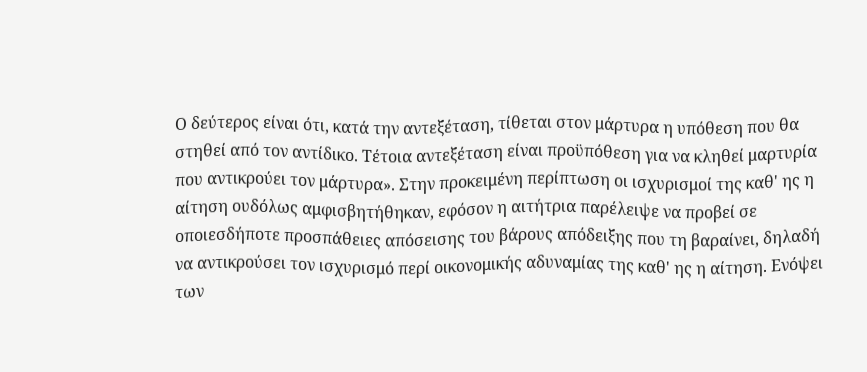Ο δεύτερος είναι ότι, κατά την αντεξέταση, τίθεται στον μάρτυρα η υπόθεση που θα στηθεί από τον αντίδικο. Τέτοια αντεξέταση είναι προϋπόθεση για να κληθεί μαρτυρία που αντικρούει τον μάρτυρα». Στην προκειμένη περίπτωση οι ισχυρισμοί της καθ' ης η αίτηση ουδόλως αμφισβητήθηκαν, εφόσον η αιτήτρια παρέλειψε να προβεί σε οποιεσδήποτε προσπάθειες απόσεισης του βάρους απόδειξης που τη βαραίνει, δηλαδή να αντικρούσει τον ισχυρισμό περί οικονομικής αδυναμίας της καθ' ης η αίτηση. Ενόψει των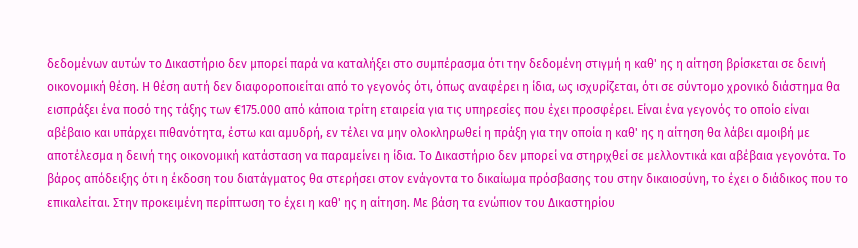δεδομένων αυτών το Δικαστήριο δεν μπορεί παρά να καταλήξει στο συμπέρασμα ότι την δεδομένη στιγμή η καθ' ης η αίτηση βρίσκεται σε δεινή οικονομική θέση. Η θέση αυτή δεν διαφοροποιείται από το γεγονός ότι, όπως αναφέρει η ίδια, ως ισχυρίζεται, ότι σε σύντομο χρονικό διάστημα θα εισπράξει ένα ποσό της τάξης των €175.000 από κάποια τρίτη εταιρεία για τις υπηρεσίες που έχει προσφέρει. Είναι ένα γεγονός το οποίο είναι αβέβαιο και υπάρχει πιθανότητα, έστω και αμυδρή, εν τέλει να μην ολοκληρωθεί η πράξη για την οποία η καθ' ης η αίτηση θα λάβει αμοιβή με αποτέλεσμα η δεινή της οικονομική κατάσταση να παραμείνει η ίδια. Το Δικαστήριο δεν μπορεί να στηριχθεί σε μελλοντικά και αβέβαια γεγονότα. Το βάρος απόδειξης ότι η έκδοση του διατάγματος θα στερήσει στον ενάγοντα το δικαίωμα πρόσβασης του στην δικαιοσύνη, το έχει ο διάδικος που το επικαλείται. Στην προκειμένη περίπτωση το έχει η καθ' ης η αίτηση. Με βάση τα ενώπιον του Δικαστηρίου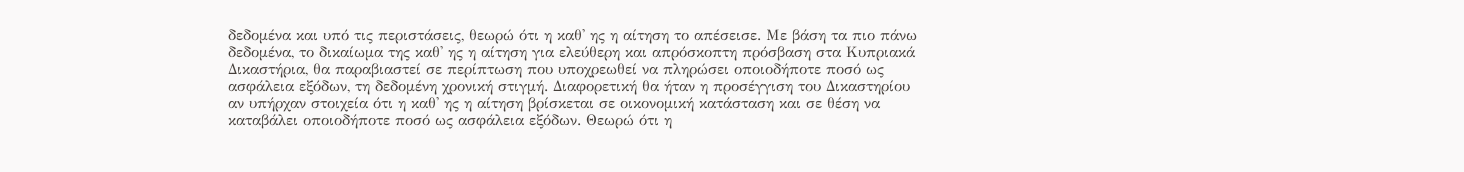δεδομένα και υπό τις περιστάσεις, θεωρώ ότι η καθ' ης η αίτηση το απέσεισε. Με βάση τα πιο πάνω δεδομένα, το δικαίωμα της καθ' ης η αίτηση για ελεύθερη και απρόσκοπτη πρόσβαση στα Κυπριακά Δικαστήρια, θα παραβιαστεί σε περίπτωση που υποχρεωθεί να πληρώσει οποιοδήποτε ποσό ως ασφάλεια εξόδων, τη δεδομένη χρονική στιγμή. Διαφορετική θα ήταν η προσέγγιση του Δικαστηρίου αν υπήρχαν στοιχεία ότι η καθ' ης η αίτηση βρίσκεται σε οικονομική κατάσταση και σε θέση να καταβάλει οποιοδήποτε ποσό ως ασφάλεια εξόδων. Θεωρώ ότι η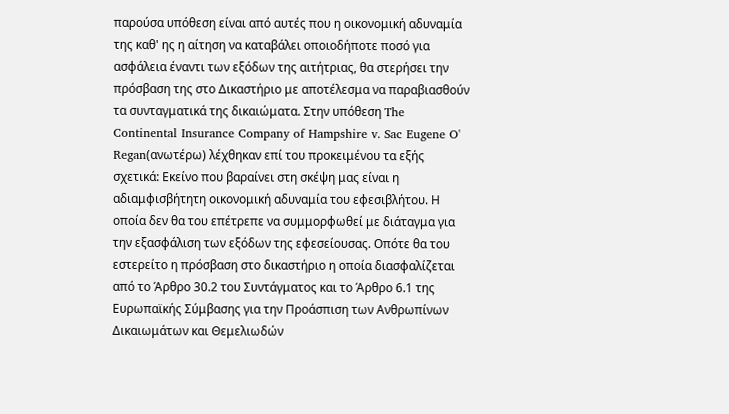παρούσα υπόθεση είναι από αυτές που η οικονομική αδυναμία της καθ' ης η αίτηση να καταβάλει οποιοδήποτε ποσό για ασφάλεια έναντι των εξόδων της αιτήτριας, θα στερήσει την πρόσβαση της στο Δικαστήριο με αποτέλεσμα να παραβιασθούν τα συνταγματικά της δικαιώματα. Στην υπόθεση The Continental Insurance Company of Hampshire v. Sac Eugene O' Regan(ανωτέρω) λέχθηκαν επί του προκειμένου τα εξής σχετικά: Εκείνο που βαραίνει στη σκέψη μας είναι η αδιαμφισβήτητη οικονομική αδυναμία του εφεσιβλήτου. Η οποία δεν θα του επέτρεπε να συμμορφωθεί με διάταγμα για την εξασφάλιση των εξόδων της εφεσείουσας. Οπότε θα του εστερείτο η πρόσβαση στο δικαστήριο η οποία διασφαλίζεται από το Άρθρο 30.2 του Συντάγματος και το Άρθρο 6.1 της Ευρωπαϊκής Σύμβασης για την Προάσπιση των Ανθρωπίνων Δικαιωμάτων και Θεμελιωδών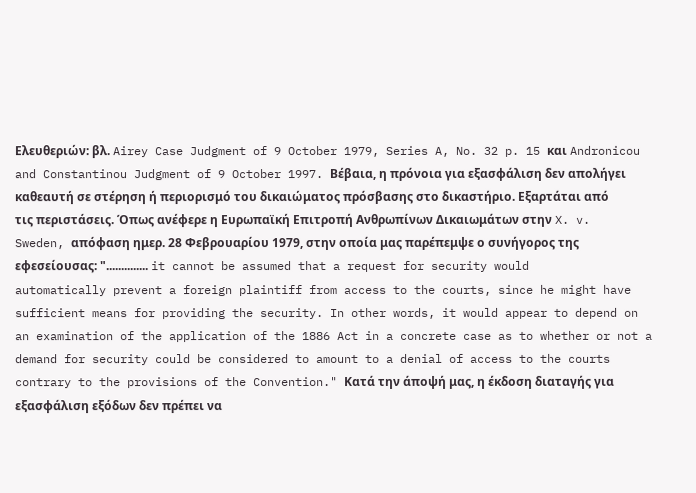Ελευθεριών: βλ. Airey Case Judgment of 9 October 1979, Series A, No. 32 p. 15 και Andronicou and Constantinou Judgment of 9 October 1997. Βέβαια, η πρόνοια για εξασφάλιση δεν απολήγει καθεαυτή σε στέρηση ή περιορισμό του δικαιώματος πρόσβασης στο δικαστήριο. Εξαρτάται από τις περιστάσεις. Όπως ανέφερε η Ευρωπαϊκή Επιτροπή Ανθρωπίνων Δικαιωμάτων στην X. v. Sweden, απόφαση ημερ. 28 Φεβρουαρίου 1979, στην οποία μας παρέπεμψε ο συνήγορος της εφεσείουσας: ".............. it cannot be assumed that a request for security would automatically prevent a foreign plaintiff from access to the courts, since he might have sufficient means for providing the security. In other words, it would appear to depend on an examination of the application of the 1886 Act in a concrete case as to whether or not a demand for security could be considered to amount to a denial of access to the courts contrary to the provisions of the Convention." Κατά την άποψή μας, η έκδοση διαταγής για εξασφάλιση εξόδων δεν πρέπει να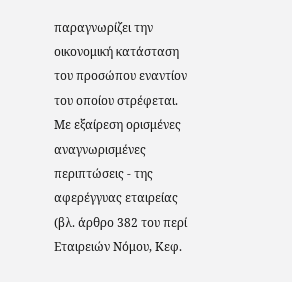παραγνωρίζει την οικονομική κατάσταση του προσώπου εναντίον του οποίου στρέφεται. Με εξαίρεση ορισμένες αναγνωρισμένες περιπτώσεις - της αφερέγγυας εταιρείας (βλ. άρθρο 382 του περί Εταιρειών Νόμου, Κεφ.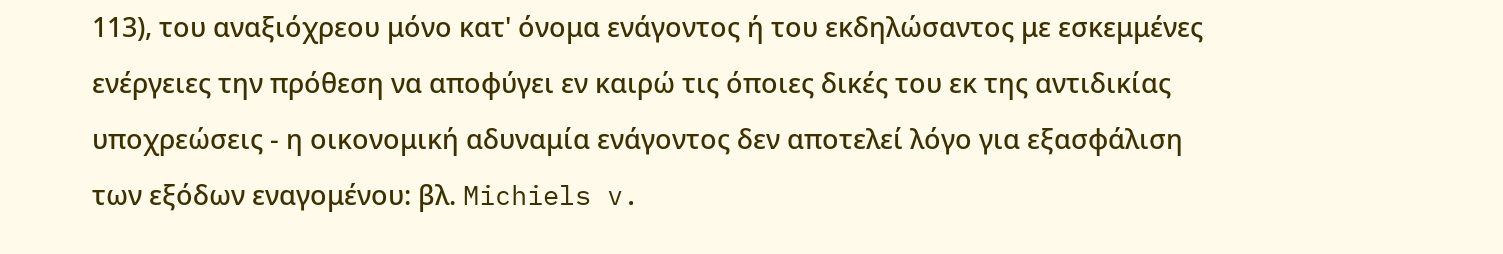113), του αναξιόχρεου μόνο κατ' όνομα ενάγοντος ή του εκδηλώσαντος με εσκεμμένες ενέργειες την πρόθεση να αποφύγει εν καιρώ τις όποιες δικές του εκ της αντιδικίας υποχρεώσεις - η οικονομική αδυναμία ενάγοντος δεν αποτελεί λόγο για εξασφάλιση των εξόδων εναγομένου: βλ. Michiels v.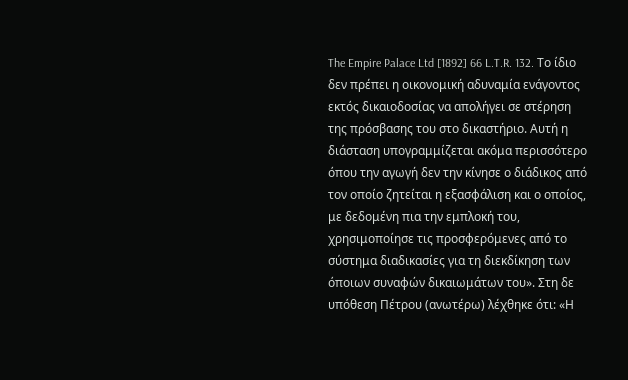The Empire Palace Ltd [1892] 66 L.T.R. 132. Το ίδιο δεν πρέπει η οικονομική αδυναμία ενάγοντος εκτός δικαιοδοσίας να απολήγει σε στέρηση της πρόσβασης του στο δικαστήριο. Αυτή η διάσταση υπογραμμίζεται ακόμα περισσότερο όπου την αγωγή δεν την κίνησε ο διάδικος από τον οποίο ζητείται η εξασφάλιση και ο οποίος, με δεδομένη πια την εμπλοκή του, χρησιμοποίησε τις προσφερόμενες από το σύστημα διαδικασίες για τη διεκδίκηση των όποιων συναφών δικαιωμάτων του». Στη δε υπόθεση Πέτρου (ανωτέρω) λέχθηκε ότι: «Η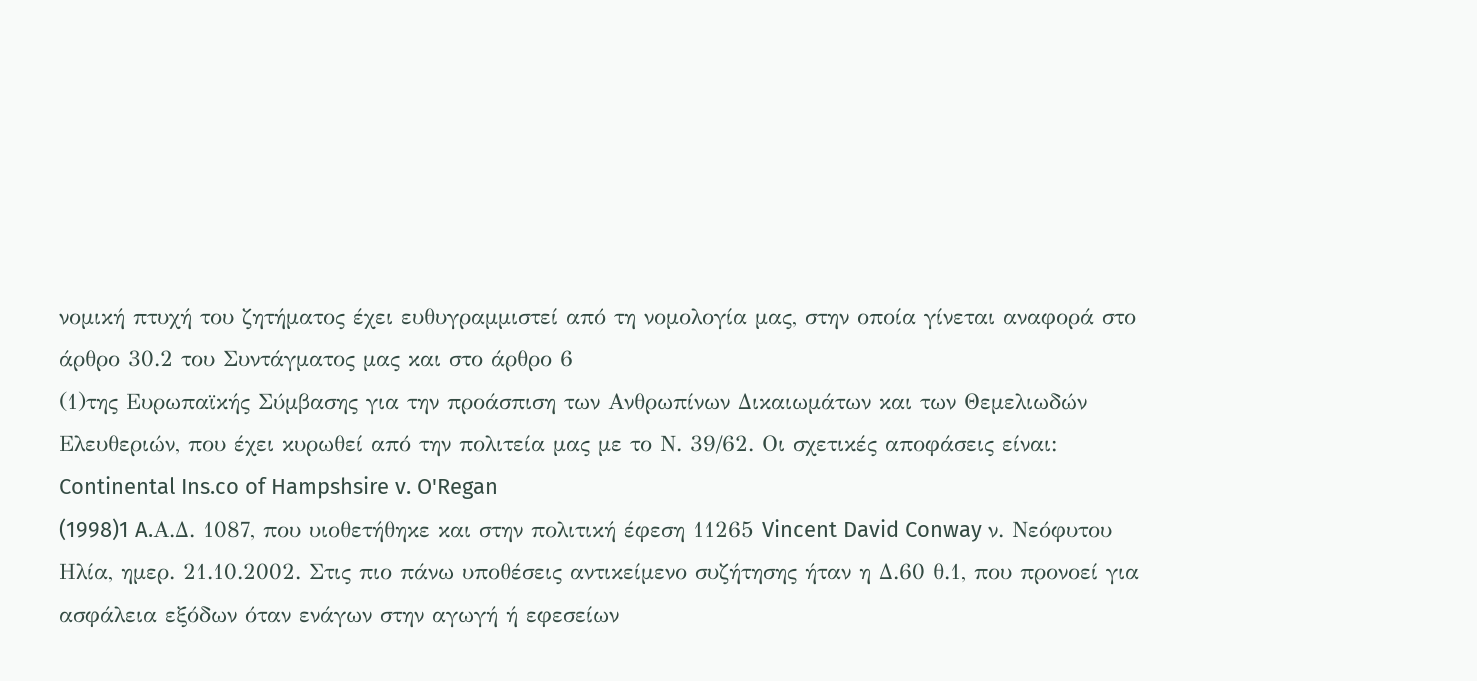νομική πτυχή του ζητήματος έχει ευθυγραμμιστεί από τη νομολογία μας, στην οποία γίνεται αναφορά στο άρθρο 30.2 του Συντάγματος μας και στο άρθρο 6
(1)της Ευρωπαϊκής Σύμβασης για την προάσπιση των Ανθρωπίνων Δικαιωμάτων και των Θεμελιωδών Ελευθεριών, που έχει κυρωθεί από την πολιτεία μας με το Ν. 39/62. Οι σχετικές αποφάσεις είναι: Continental Ins.co of Hampshsire v. O'Regan
(1998)1 A.Α.Δ. 1087, που υιοθετήθηκε και στην πολιτική έφεση 11265 Vincent David Conway ν. Νεόφυτου Ηλία, ημερ. 21.10.2002. Στις πιο πάνω υποθέσεις αντικείμενο συζήτησης ήταν η Δ.60 θ.1, που προνοεί για ασφάλεια εξόδων όταν ενάγων στην αγωγή ή εφεσείων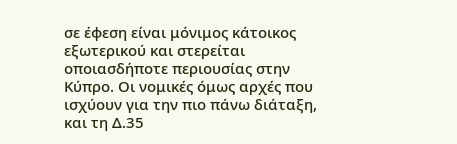σε έφεση είναι μόνιμος κάτοικος εξωτερικού και στερείται οποιασδήποτε περιουσίας στην Κύπρο. Οι νομικές όμως αρχές που ισχύουν για την πιο πάνω διάταξη, και τη Δ.35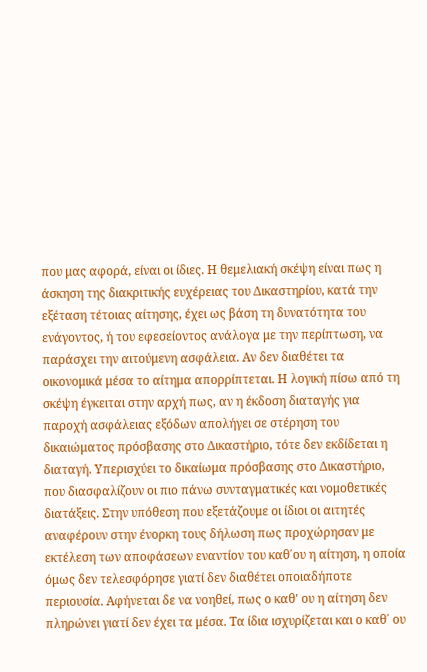που μας αφορά, είναι οι ίδιες. Η θεμελιακή σκέψη είναι πως η άσκηση της διακριτικής ευχέρειας του Δικαστηρίου, κατά την εξέταση τέτοιας αίτησης, έχει ως βάση τη δυνατότητα του ενάγοντος, ή του εφεσείοντος ανάλογα με την περίπτωση, να παράσχει την αιτούμενη ασφάλεια. Αν δεν διαθέτει τα οικονομικά μέσα το αίτημα απορρίπτεται. Η λογική πίσω από τη σκέψη έγκειται στην αρχή πως, αν η έκδοση διαταγής για παροχή ασφάλειας εξόδων απολήγει σε στέρηση του δικαιώματος πρόσβασης στο Δικαστήριο, τότε δεν εκδίδεται η διαταγή. Υπερισχύει το δικαίωμα πρόσβασης στο Δικαστήριο, που διασφαλίζουν οι πιο πάνω συνταγματικές και νομοθετικές διατάξεις. Στην υπόθεση που εξετάζουμε οι ίδιοι οι αιτητές αναφέρουν στην ένορκη τους δήλωση πως προχώρησαν με εκτέλεση των αποφάσεων εναντίον του καθ΄ου η αίτηση, η οποία όμως δεν τελεσφόρησε γιατί δεν διαθέτει οποιαδήποτε περιουσία. Αφήνεται δε να νοηθεί, πως ο καθ' ου η αίτηση δεν πληρώνει γιατί δεν έχει τα μέσα. Τα ίδια ισχυρίζεται και ο καθ΄ ου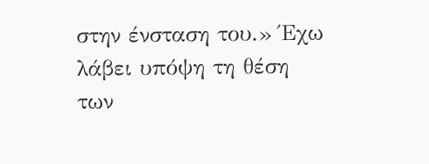στην ένσταση του.» Έχω λάβει υπόψη τη θέση των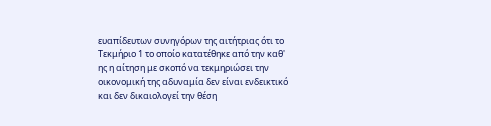ευαπίδευτων συνηγόρων της αιτήτριας ότι το Τεκμήριο 1 το οποίο κατατέθηκε από την καθ' ης η αίτηση με σκοπό να τεκμηριώσει την οικονομική της αδυναμία δεν είναι ενδεικτικό και δεν δικαιολογεί την θέση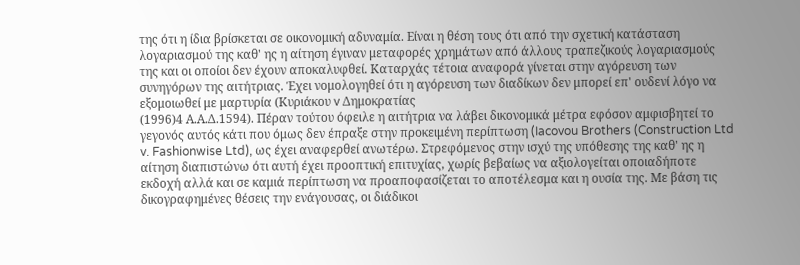της ότι η ίδια βρίσκεται σε οικονομική αδυναμία. Είναι η θέση τους ότι από την σχετική κατάσταση λογαριασμού της καθ' ης η αίτηση έγιναν μεταφορές χρημάτων από άλλους τραπεζικούς λογαριασμούς της και οι οποίοι δεν έχουν αποκαλυφθεί. Καταρχάς τέτοια αναφορά γίνεται στην αγόρευση των συνηγόρων της αιτήτριας. Έχει νομολογηθεί ότι η αγόρευση των διαδίκων δεν μπορεί επ' ουδενί λόγο να εξομοιωθεί με μαρτυρία (Κυριάκου v Δημοκρατίας
(1996)4 Α.Α.Δ.1594). Πέραν τούτου όφειλε η αιτήτρια να λάβει δικονομικά μέτρα εφόσον αμφισβητεί το γεγονός αυτός κάτι που όμως δεν έπραξε στην προκειμένη περίπτωση (Iacovou Brothers (Construction Ltd v. Fashionwise Ltd), ως έχει αναφερθεί ανωτέρω. Στρεφόμενος στην ισχύ της υπόθεσης της καθ' ης η αίτηση διαπιστώνω ότι αυτή έχει προοπτική επιτυχίας, χωρίς βεβαίως να αξιολογείται οποιαδήποτε εκδοχή αλλά και σε καμιά περίπτωση να προαποφασίζεται το αποτέλεσμα και η ουσία της. Με βάση τις δικογραφημένες θέσεις την ενάγουσας, οι διάδικοι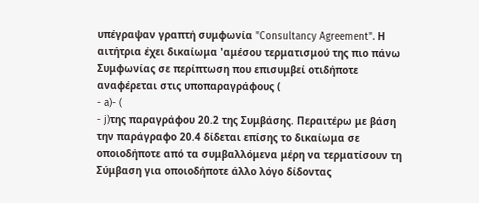υπέγραψαν γραπτή συμφωνία "Consultancy Agreement". Η αιτήτρια έχει δικαίωμα 'αμέσου τερματισμού της πιο πάνω Συμφωνίας σε περίπτωση που επισυμβεί οτιδήποτε αναφέρεται στις υποπαραγράφους (
- a)- (
- j)της παραγράφου 20.2 της Συμβάσης. Περαιτέρω με βάση την παράγραφο 20.4 δίδεται επίσης το δικαίωμα σε οποιοδήποτε από τα συμβαλλόμενα μέρη να τερματίσουν τη Σύμβαση για οποιοδήποτε άλλο λόγο δίδοντας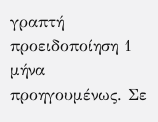γραπτή προειδοποίηση 1 μήνα προηγουμένως. Σε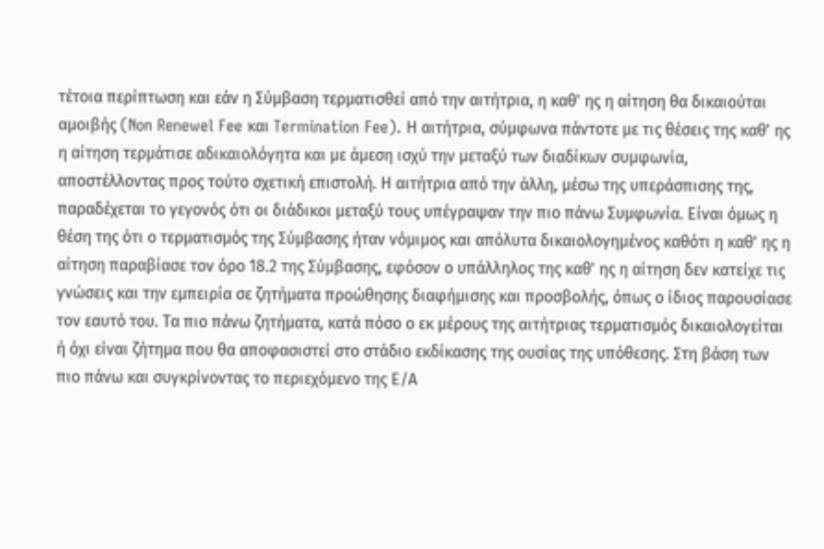τέτοια περίπτωση και εάν η Σύμβαση τερματισθεί από την αιτήτρια, η καθ' ης η αίτηση θα δικαιούται αμοιβής (Non Renewel Fee και Termination Fee). Η αιτήτρια, σύμφωνα πάντοτε με τις θέσεις της καθ' ης η αίτηση τερμάτισε αδικαιολόγητα και με άμεση ισχύ την μεταξύ των διαδίκων συμφωνία, αποστέλλοντας προς τούτο σχετική επιστολή. Η αιτήτρια από την άλλη, μέσω της υπεράσπισης της, παραδέχεται το γεγονός ότι οι διάδικοι μεταξύ τους υπέγραψαν την πιο πάνω Συμφωνία. Είναι όμως η θέση της ότι ο τερματισμός της Σύμβασης ήταν νόμιμος και απόλυτα δικαιολογημένος καθότι η καθ' ης η αίτηση παραβίασε τον όρο 18.2 της Σύμβασης, εφόσον ο υπάλληλος της καθ' ης η αίτηση δεν κατείχε τις γνώσεις και την εμπειρία σε ζητήματα προώθησης διαφήμισης και προσβολής, όπως ο ίδιος παρουσίασε τον εαυτό του. Τα πιο πάνω ζητήματα, κατά πόσο ο εκ μέρους της αιτήτριας τερματισμός δικαιολογείται ή όχι είναι ζήτημα που θα αποφασιστεί στο στάδιο εκδίκασης της ουσίας της υπόθεσης. Στη βάση των πιο πάνω και συγκρίνοντας το περιεχόμενο της Ε/Α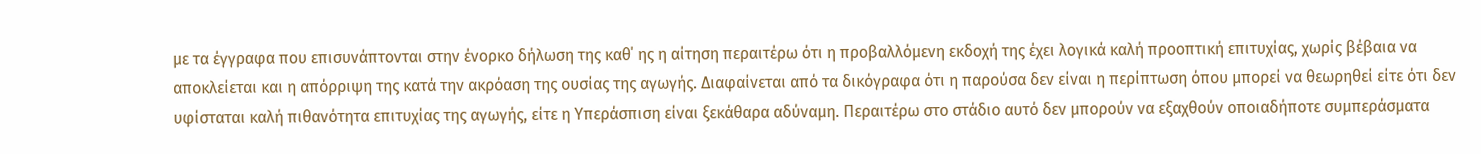με τα έγγραφα που επισυνάπτονται στην ένορκο δήλωση της καθ΄ ης η αίτηση περαιτέρω ότι η προβαλλόμενη εκδοχή της έχει λογικά καλή προοπτική επιτυχίας, χωρίς βέβαια να αποκλείεται και η απόρριψη της κατά την ακρόαση της ουσίας της αγωγής. Διαφαίνεται από τα δικόγραφα ότι η παρούσα δεν είναι η περίπτωση όπου μπορεί να θεωρηθεί είτε ότι δεν υφίσταται καλή πιθανότητα επιτυχίας της αγωγής, είτε η Υπεράσπιση είναι ξεκάθαρα αδύναμη. Περαιτέρω στο στάδιο αυτό δεν μπορούν να εξαχθούν οποιαδήποτε συμπεράσματα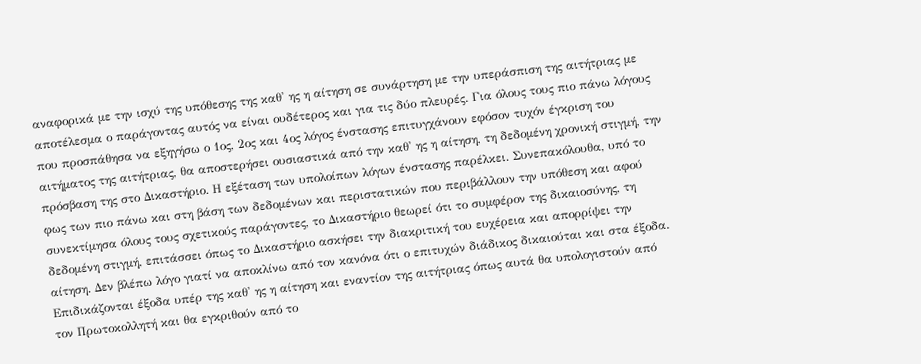αναφορικά με την ισχύ της υπόθεσης της καθ' ης η αίτηση σε συνάρτηση με την υπεράσπιση της αιτήτριας με αποτέλεσμα ο παράγοντας αυτός να είναι ουδέτερος και για τις δύο πλευρές. Για όλους τους πιο πάνω λόγους που προσπάθησα να εξηγήσω ο 1ος, 2ος και 4ος λόγος ένστασης επιτυγχάνουν εφόσον τυχόν έγκριση του αιτήματος της αιτήτριας, θα αποστερήσει ουσιαστικά από την καθ' ης η αίτηση, τη δεδομένη χρονική στιγμή, την πρόσβαση της στο Δικαστήριο. Η εξέταση των υπολοίπων λόγων ένστασης παρέλκει. Συνεπακόλουθα, υπό το φως των πιο πάνω και στη βάση των δεδομένων και περιστατικών που περιβάλλουν την υπόθεση και αφού συνεκτίμησα όλους τους σχετικούς παράγοντες, το Δικαστήριο θεωρεί ότι το συμφέρον της δικαιοσύνης, τη δεδομένη στιγμή, επιτάσσει όπως το Δικαστήριο ασκήσει την διακριτική του ευχέρεια και απορρίψει την αίτηση. Δεν βλέπω λόγο γιατί να αποκλίνω από τον κανόνα ότι ο επιτυχών διάδικος δικαιούται και στα έξοδα. Επιδικάζονται έξοδα υπέρ της καθ' ης η αίτηση και εναντίον της αιτήτριας όπως αυτά θα υπολογιστούν από τον Πρωτοκολλητή και θα εγκριθούν από το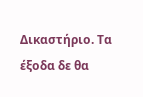Δικαστήριο. Τα έξοδα δε θα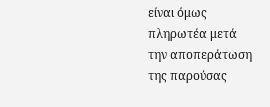είναι όμως πληρωτέα μετά την αποπεράτωση της παρούσας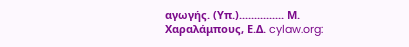αγωγής. (Υπ.)............... Μ. Χαραλάμπους, Ε.Δ. cylaw.org: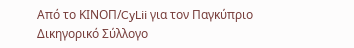Από το ΚΙΝOΠ/CyLii για τον Παγκύπριο Δικηγορικό Σύλλογο